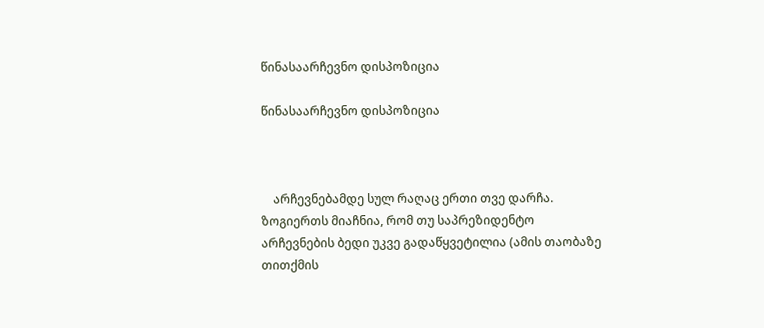წინასაარჩევნო დისპოზიცია

წინასაარჩევნო დისპოზიცია



    არჩევნებამდე სულ რაღაც ერთი თვე დარჩა. ზოგიერთს მიაჩნია, რომ თუ საპრეზიდენტო არჩევნების ბედი უკვე გადაწყვეტილია (ამის თაობაზე თითქმის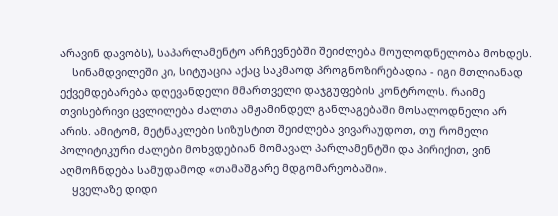არავინ დავობს), საპარლამენტო არჩევნებში შეიძლება მოულოდნელობა მოხდეს.
    სინამდვილეში კი, სიტუაცია აქაც საკმაოდ პროგნოზირებადია - იგი მთლიანად ექვემდებარება დღევანდელი მმართველი დაჯგუფების კონტროლს. რაიმე თვისებრივი ცვლილება ძალთა ამჟამინდელ განლაგებაში მოსალოდნელი არ არის. ამიტომ, მეტნაკლები სიზუსტით შეიძლება ვივარაუდოთ, თუ რომელი პოლიტიკური ძალები მოხვდებიან მომავალ პარლამენტში და პირიქით, ვინ აღმოჩნდება სამუდამოდ «თამაშგარე მდგომარეობაში».
    ყველაზე დიდი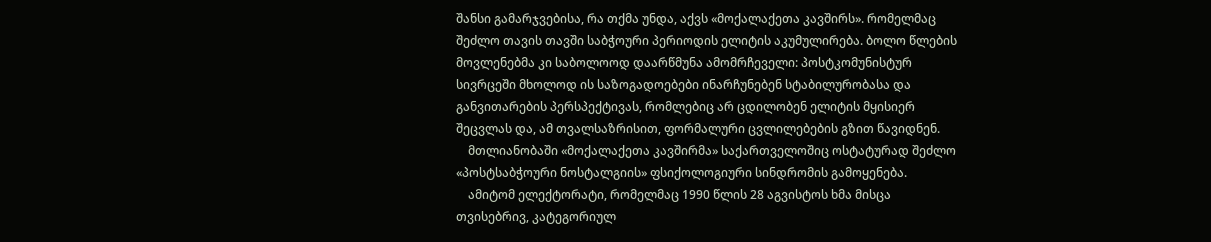შანსი გამარჯვებისა, რა თქმა უნდა, აქვს «მოქალაქეთა კავშირს». რომელმაც შეძლო თავის თავში საბჭოური პერიოდის ელიტის აკუმულირება. ბოლო წლების მოვლენებმა კი საბოლოოდ დაარწმუნა ამომრჩეველი: პოსტკომუნისტურ სივრცეში მხოლოდ ის საზოგადოებები ინარჩუნებენ სტაბილურობასა და განვითარების პერსპექტივას, რომლებიც არ ცდილობენ ელიტის მყისიერ შეცვლას და, ამ თვალსაზრისით, ფორმალური ცვლილებების გზით წავიდნენ.
    მთლიანობაში «მოქალაქეთა კავშირმა» საქართველოშიც ოსტატურად შეძლო «პოსტსაბჭოური ნოსტალგიის» ფსიქოლოგიური სინდრომის გამოყენება.
    ამიტომ ელექტორატი, რომელმაც 1990 წლის 28 აგვისტოს ხმა მისცა თვისებრივ, კატეგორიულ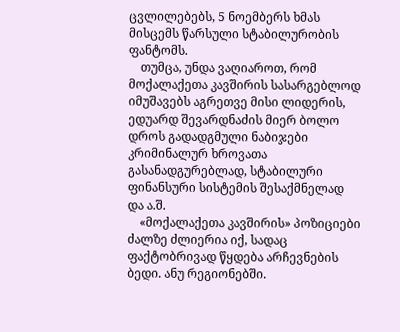ცვლილებებს, 5 ნოემბერს ხმას მისცემს წარსული სტაბილურობის ფანტომს.
    თუმცა, უნდა ვაღიაროთ, რომ მოქალაქეთა კავშირის სასარგებლოდ იმუშავებს აგრეთვე მისი ლიდერის, ედუარდ შევარდნაძის მიერ ბოლო დროს გადადგმული ნაბიჯები კრიმინალურ ხროვათა გასანადგურებლად, სტაბილური ფინანსური სისტემის შესაქმნელად და ა.შ.
    «მოქალაქეთა კავშირის» პოზიციები ძალზე ძლიერია იქ, სადაც ფაქტობრივად წყდება არჩევნების ბედი. ანუ რეგიონებში.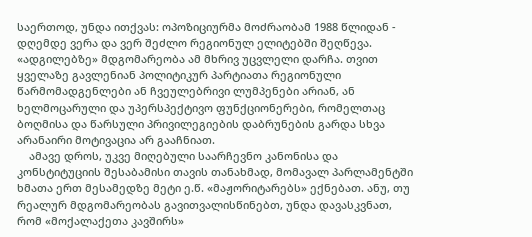საერთოდ, უნდა ითქვას: ოპოზიციურმა მოძრაობამ 1988 წლიდან - დღემდე ვერა და ვერ შეძლო რეგიონულ ელიტებში შეღწევა. «ადგილებზე» მდგომარეობა ამ მხრივ უცვლელი დარჩა. თვით ყველაზე გავლენიან პოლიტიკურ პარტიათა რეგიონული წარმომადგენლები ან ჩვეულებრივი ლუმპენები არიან, ან ხელმოცარული და უპერსპექტივო ფუნქციონერები, რომელთაც ბოღმისა და წარსული პრივილეგიების დაბრუნების გარდა სხვა არანაირი მოტივაცია არ გააჩნიათ.
    ამავე დროს, უკვე მიღებული საარჩევნო კანონისა და კონსტიტუციის შესაბამისი თავის თანახმად, მომავალ პარლამენტში ხმათა ერთ მესამედზე მეტი ე.წ. «მაჟორიტარებს» ექნებათ. ანუ, თუ რეალურ მდგომარეობას გავითვალისწინებთ, უნდა დავასკვნათ, რომ «მოქალაქეთა კავშირს»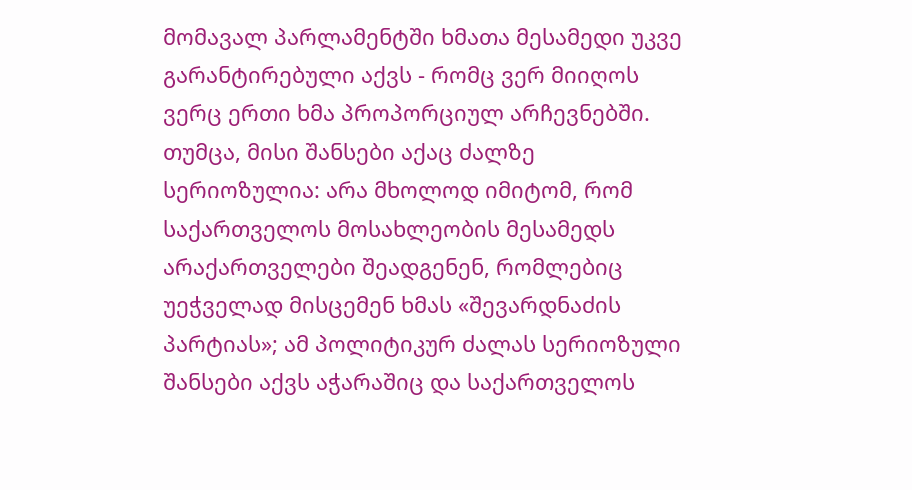მომავალ პარლამენტში ხმათა მესამედი უკვე გარანტირებული აქვს - რომც ვერ მიიღოს ვერც ერთი ხმა პროპორციულ არჩევნებში. თუმცა, მისი შანსები აქაც ძალზე სერიოზულია: არა მხოლოდ იმიტომ, რომ საქართველოს მოსახლეობის მესამედს არაქართველები შეადგენენ, რომლებიც უეჭველად მისცემენ ხმას «შევარდნაძის პარტიას»; ამ პოლიტიკურ ძალას სერიოზული შანსები აქვს აჭარაშიც და საქართველოს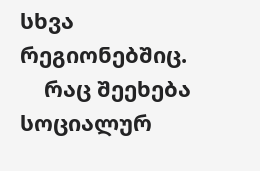სხვა რეგიონებშიც.
    რაც შეეხება სოციალურ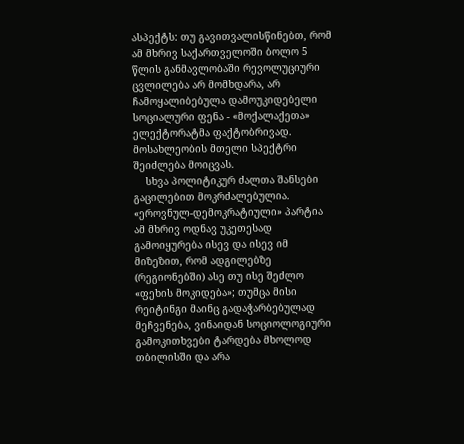ასპექტს: თუ გავითვალისწინებთ, რომ ამ მხრივ საქართველოში ბოლო 5 წლის განმავლობაში რევოლუციური ცვლილება არ მომხდარა, არ ჩამოყალიბებულა დამოუკიდებელი სოციალური ფენა - «მოქალაქეთა» ელექტორატმა ფაქტობრივად. მოსახლეობის მთელი სპექტრი შეიძლება მოიცვას.
    სხვა პოლიტიკურ ძალთა შანსები გაცილებით მოკრძალებულია. «ეროვნულ-დემოკრატიული» პარტია ამ მხრივ ოდნავ უკეთესად გამოიყურება ისევ და ისევ იმ მიზეზით, რომ ადგილებზე (რეგიონებში) ასე თუ ისე შეძლო «ფეხის მოკიდება»; თუმცა მისი რეიტინგი მაინც გადაჭარბებულად მეჩვენება, ვინაიდან სოციოლოგიური გამოკითხვები ტარდება მხოლოდ თბილისში და არა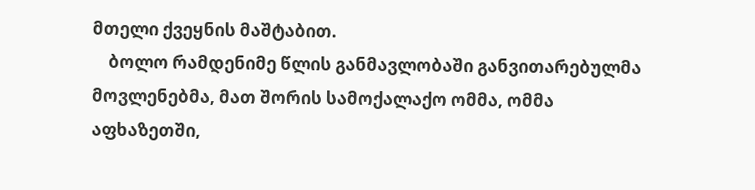მთელი ქვეყნის მაშტაბით.
    ბოლო რამდენიმე წლის განმავლობაში განვითარებულმა მოვლენებმა, მათ შორის სამოქალაქო ომმა, ომმა აფხაზეთში,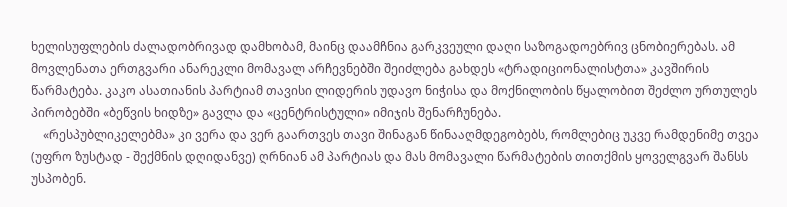ხელისუფლების ძალადობრივად დამხობამ, მაინც დაამჩნია გარკვეული დაღი საზოგადოებრივ ცნობიერებას. ამ მოვლენათა ერთგვარი ანარეკლი მომავალ არჩევნებში შეიძლება გახდეს «ტრადიციონალისტთა» კავშირის წარმატება. კაკო ასათიანის პარტიამ თავისი ლიდერის უდავო ნიჭისა და მოქნილობის წყალობით შეძლო ურთულეს პირობებში «ბეწვის ხიდზე» გავლა და «ცენტრისტული» იმიჯის შენარჩუნება.
    «რესპუბლიკელებმა» კი ვერა და ვერ გაართვეს თავი შინაგან წინააღმდეგობებს, რომლებიც უკვე რამდენიმე თვეა (უფრო ზუსტად - შექმნის დღიდანვე) ღრნიან ამ პარტიას და მას მომავალი წარმატების თითქმის ყოველგვარ შანსს უსპობენ.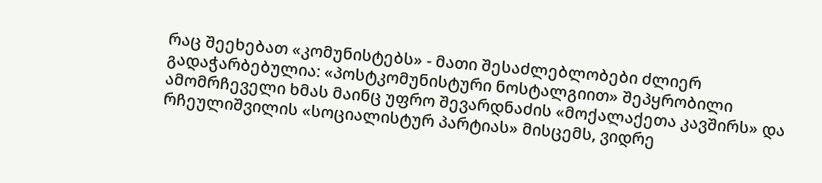რაც შეეხებათ «კომუნისტებს» - მათი შესაძლებლობები ძლიერ გადაჭარბებულია: «პოსტკომუნისტური ნოსტალგიით» შეპყრობილი ამომრჩეველი ხმას მაინც უფრო შევარდნაძის «მოქალაქეთა კავშირს» და რჩეულიშვილის «სოციალისტურ პარტიას» მისცემს, ვიდრე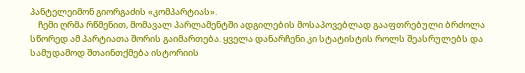პანტელეიმონ გიორგაძის «კომპარტიას».
    ჩემი ღრმა რწმენით, მომავალ პარლამენტში ადგილების მოსაპოვებლად გააფთრებული ბრძოლა სწორედ ამ პარტიათა შორის გაიმართება. ყველა დანარჩენი კი სტატისტის როლს შეასრულებს და სამუდამოდ შთაინთქმება ისტორიის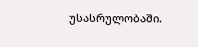უსასრულობაში.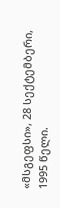«მსგეფსი», 28 სექტემბერი, 1995 წელი.